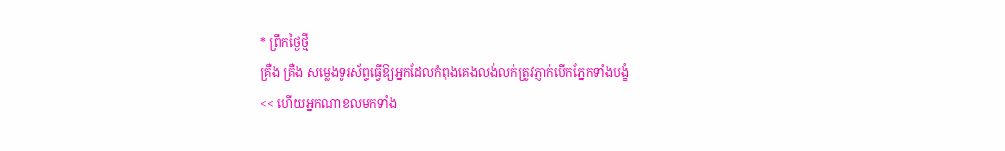* ព្រឹកថ្ងៃថ្មី
គ្រឺង គ្រឺង សម្លេងទូរស័ព្ទធ្វើឱ្យអ្នកដែលកំពុងគេងលង់លក់ត្រូវភ្ញាក់បើកភ្នែកទាំងបង្ខំ
<< ហើយអ្នកណាខលមកទាំង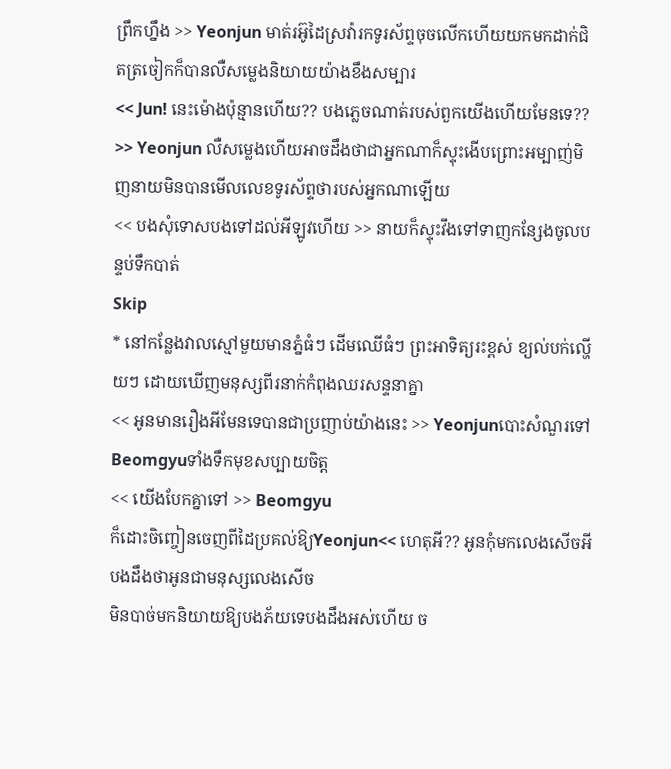ព្រឹកហ្នឹង >> Yeonjun មាត់រអ៊ូដៃស្រវ៉ារកទូរស័ព្ទចុចលើកហើយយកមកដាក់ជិតត្រចៀកក៏បានលឺសម្លេងនិយាយយ៉ាងខឹងសម្បារ
<< Jun! នេះម៉ោងប៉ុន្មានហើយ?? បងភ្លេចណាត់របស់ពួកយើងហើយមែនទេ?? >> Yeonjun លឺសម្លេងហើយអាចដឹងថាជាអ្នកណាក៏ស្ទុះងើបព្រោះអម្បាញ់មិញនាយមិនបានមើលលេខទូរស័ព្ទថារបស់អ្នកណាឡើយ
<< បងសុំទោសបងទៅដល់អីឡូវហើយ >> នាយក៏ស្ទុះវឹងទៅទាញកន្សែងចូលបន្ទប់ទឹកបាត់
Skip
* នៅកន្លែងវាលស្មៅមួយមានភ្នំធំៗ ដើមឈើធំៗ ព្រះអាទិត្យរះខ្ពស់ ខ្យល់បក់ល្ហើយៗ ដោយឃើញមនុស្សពីរនាក់កំពុងឈរសន្ទនាគ្នា
<< អូនមានរឿងអីមែនទេបានជាប្រញាប់យ៉ាងនេះ >> YeonjunបោះសំណួរទៅBeomgyuទាំងទឹកមុខសប្បាយចិត្ត
<< យើងបែកគ្នាទៅ >> Beomgyu
ក៏ដោះចិញ្ចៀនចេញពីដៃប្រគល់ឱ្យYeonjun<< ហេតុអី?? អូនកុំមកលេងសើចអី បងដឹងថាអូនជាមនុស្សលេងសើច
មិនបាច់មកនិយាយឱ្យបងភ័យទេបងដឹងអស់ហើយ ច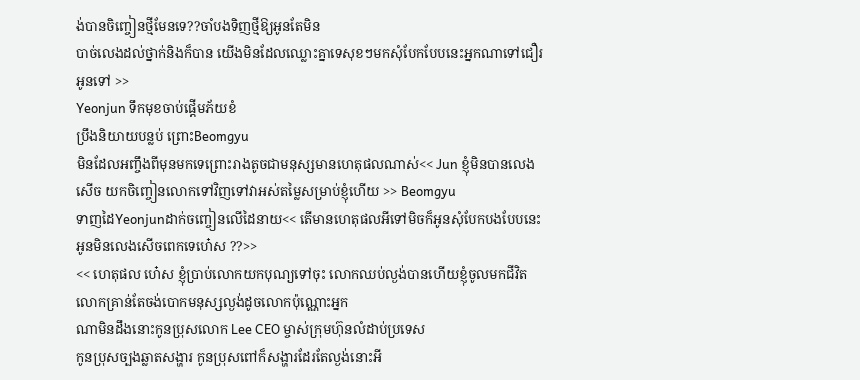ង់បានចិញ្ចៀនថ្មីមែនទេ??ចាំបងទិញថ្មីឱ្យអូនតែមិន
បាច់លេងដល់ថ្នាក់និងក៏បាន យើងមិនដែលឈ្លោះគ្នាទេសុខៗមកសុំបែកបែបនេះអ្នកណាទៅជឿរអូនទៅ >>
Yeonjun ទឹកមុខចាប់ផ្ដើមភ័យខំ
ប្រឹងនិយាយបន្លប់ ព្រោះBeomgyu
មិនដែលអញ្ចឹងពីមុនមកទេព្រោះរាងតូចជាមនុស្សមានហេតុផលណាស់<< Jun ខ្ញុំមិនបានលេងសើច យកចិញ្ចៀនលោកទៅវិញទៅវាអស់តម្លៃសម្រាប់ខ្ញុំហើយ >> Beomgyu
ទាញដៃYeonjunដាក់ចញ្ចៀនលើដៃនាយ<< តើមានហេតុផលអីទៅមិចក៏អូនសុំបែកបងបែបនេះ អូនមិនលេងសើចពេកទេហេ៎ស ??>>
<< ហេតុផល ហេ៎ស ខ្ញុំប្រាប់លោកយកបុណ្យទៅចុះ លោកឈប់ល្ងង់បានហើយខ្ញុំចូលមកជីវិតលោកគ្រាន់តែចង់បោកមនុស្សល្ងង់ដូចលោកប៉ុណ្ណោះអ្នក
ណាមិនដឹងនោះកូនប្រុសលោក Lee CEO ម្ចាស់ក្រុមហ៊ុនលំដាប់ប្រទេស
កូនប្រុសច្បងឆ្លាតសង្ហារ កូនប្រុសពៅក៏សង្ហារដែរតែល្ងង់នោះអី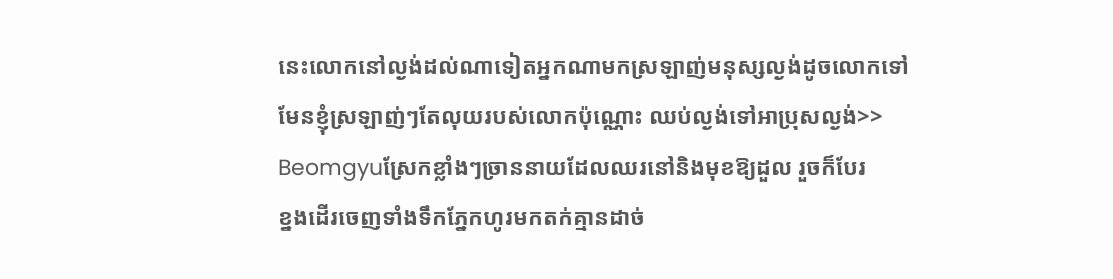នេះលោកនៅល្ងង់ដល់ណាទៀតអ្នកណាមកស្រឡាញ់មនុស្សល្ងង់ដូចលោកទៅ
មែនខ្ញុំស្រឡាញ់ៗតែលុយរបស់លោកប៉ុណ្ណោះ ឈប់ល្ងង់ទៅអាប្រុសល្ងង់>>
Beomgyuស្រែកខ្លាំងៗច្រាននាយដែលឈរនៅនិងមុខឱ្យដួល រួចក៏បែរ
ខ្នងដើរចេញទាំងទឹកភ្នែកហូរមកតក់គ្មានដាច់